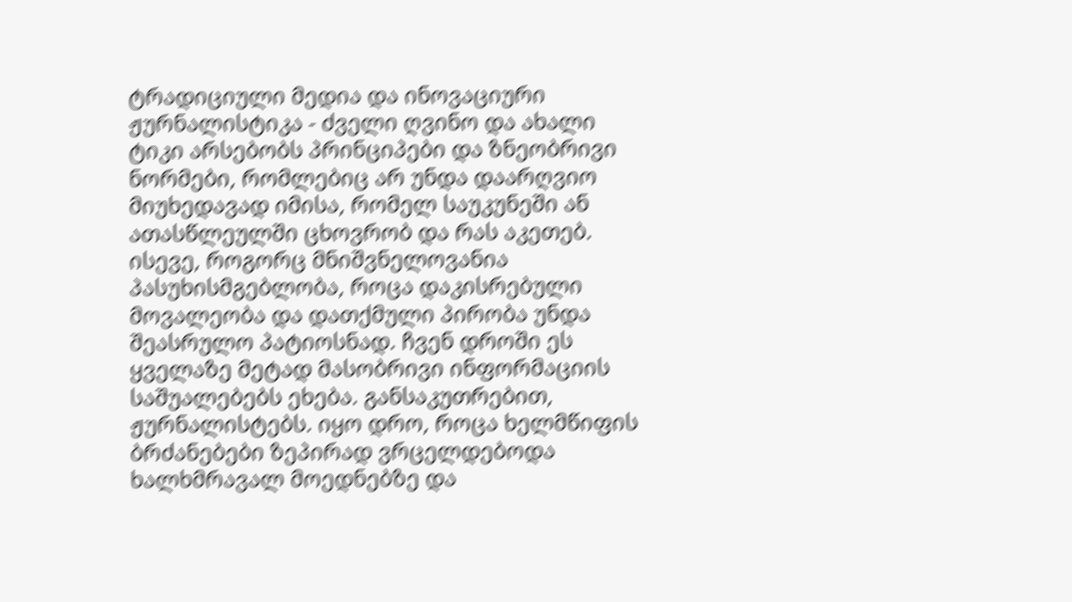ტრადიციული მედია და ინოვაციური ჟურნალისტიკა - ძველი ღვინო და ახალი ტიკი არსებობს პრინციპები და ზნეობრივი ნორმები, რომლებიც არ უნდა დაარღვიო მიუხედავად იმისა, რომელ საუკუნეში ან ათასწლეულში ცხოვრობ და რას აკეთებ. ისევე, როგორც მნიშვნელოვანია პასუხისმგებლობა, როცა დაკისრებული მოვალეობა და დათქმული პირობა უნდა შეასრულო პატიოსნად. ჩვენ დროში ეს ყველაზე მეტად მასობრივი ინფორმაციის საშუალებებს ეხება. განსაკუთრებით, ჟურნალისტებს. იყო დრო, როცა ხელმწიფის ბრძანებები ზეპირად ვრცელდებოდა ხალხმრავალ მოედნებზე და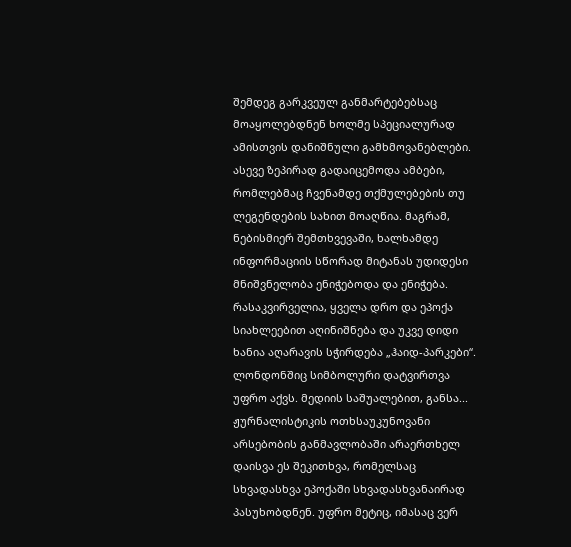შემდეგ გარკვეულ განმარტებებსაც მოაყოლებდნენ ხოლმე სპეციალურად ამისთვის დანიშნული გამხმოვანებლები. ასევე ზეპირად გადაიცემოდა ამბები, რომლებმაც ჩვენამდე თქმულებების თუ ლეგენდების სახით მოაღწია. მაგრამ, ნებისმიერ შემთხვევაში, ხალხამდე ინფორმაციის სწორად მიტანას უდიდესი მნიშვნელობა ენიჭებოდა და ენიჭება. რასაკვირველია, ყველა დრო და ეპოქა სიახლეებით აღინიშნება და უკვე დიდი ხანია აღარავის სჭირდება „ჰაიდ-პარკები“. ლონდონშიც სიმბოლური დატვირთვა უფრო აქვს. მედიის საშუალებით, განსა...
ჟურნალისტიკის ოთხსაუკუნოვანი არსებობის განმავლობაში არაერთხელ დაისვა ეს შეკითხვა, რომელსაც სხვადასხვა ეპოქაში სხვადასხვანაირად პასუხობდნენ. უფრო მეტიც, იმასაც ვერ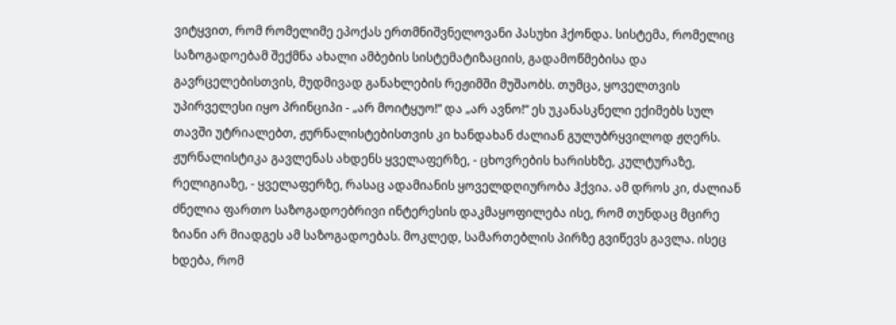ვიტყვით, რომ რომელიმე ეპოქას ერთმნიშვნელოვანი პასუხი ჰქონდა. სისტემა, რომელიც საზოგადოებამ შექმნა ახალი ამბების სისტემატიზაციის, გადამოწმებისა და გავრცელებისთვის, მუდმივად განახლების რეჟიმში მუშაობს. თუმცა, ყოველთვის უპირველესი იყო პრინციპი - „არ მოიტყუო!“ და „არ ავნო!“ ეს უკანასკნელი ექიმებს სულ თავში უტრიალებთ, ჟურნალისტებისთვის კი ხანდახან ძალიან გულუბრყვილოდ ჟღერს. ჟურნალისტიკა გავლენას ახდენს ყველაფერზე, - ცხოვრების ხარისხზე, კულტურაზე, რელიგიაზე, - ყველაფერზე, რასაც ადამიანის ყოველდღიურობა ჰქვია. ამ დროს კი, ძალიან ძნელია ფართო საზოგადოებრივი ინტერესის დაკმაყოფილება ისე, რომ თუნდაც მცირე ზიანი არ მიადგეს ამ საზოგადოებას. მოკლედ, სამართებლის პირზე გვიწევს გავლა. ისეც ხდება, რომ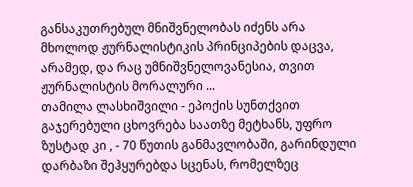განსაკუთრებულ მნიშვნელობას იძენს არა მხოლოდ ჟურნალისტიკის პრინციპების დაცვა, არამედ, და რაც უმნიშვნელოვანესია, თვით ჟურნალისტის მორალური ...
თამილა ლასხიშვილი - ეპოქის სუნთქვით გაჯერებული ცხოვრება საათზე მეტხანს, უფრო ზუსტად კი , - 70 წუთის განმავლობაში, გარინდული დარბაზი შეჰყურებდა სცენას, რომელზეც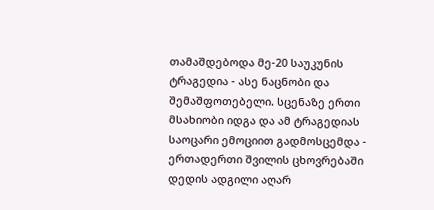თამაშდებოდა მე-20 საუკუნის ტრაგედია - ასე ნაცნობი და შემაშფოთებელი. სცენაზე ერთი მსახიობი იდგა და ამ ტრაგედიას საოცარი ემოციით გადმოსცემდა - ერთადერთი შვილის ცხოვრებაში დედის ადგილი აღარ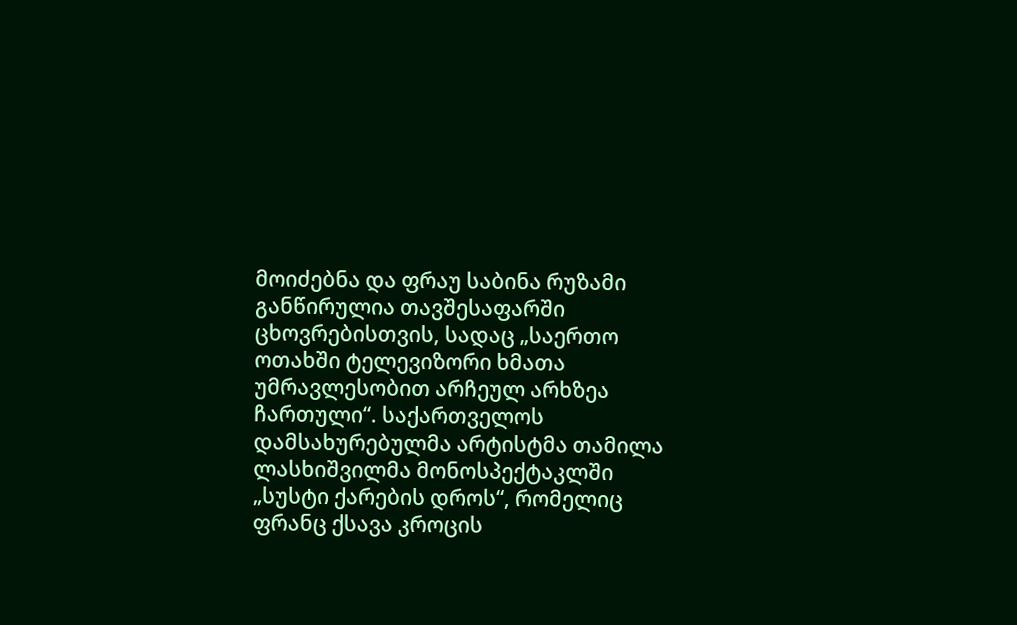მოიძებნა და ფრაუ საბინა რუზამი განწირულია თავშესაფარში ცხოვრებისთვის, სადაც „საერთო ოთახში ტელევიზორი ხმათა უმრავლესობით არჩეულ არხზეა ჩართული“. საქართველოს დამსახურებულმა არტისტმა თამილა ლასხიშვილმა მონოსპექტაკლში „სუსტი ქარების დროს“, რომელიც ფრანც ქსავა კროცის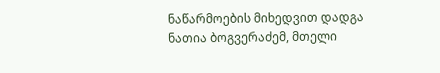ნაწარმოების მიხედვით დადგა ნათია ბოგვერაძემ, მთელი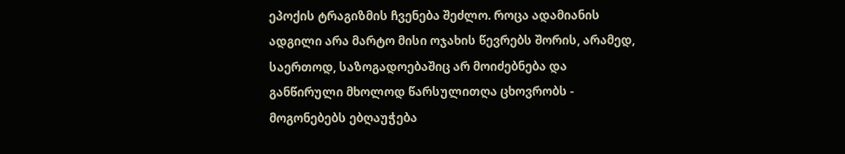ეპოქის ტრაგიზმის ჩვენება შეძლო. როცა ადამიანის ადგილი არა მარტო მისი ოჯახის წევრებს შორის, არამედ, საერთოდ, საზოგადოებაშიც არ მოიძებნება და განწირული მხოლოდ წარსულითღა ცხოვრობს - მოგონებებს ებღაუჭება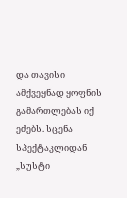და თავისი ამქვეყნად ყოფნის გამართლებას იქ ეძებს. სცენა სპექტაკლიდან „სუსტი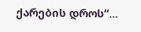ქარების დროს“...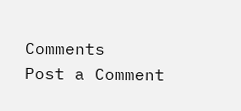Comments
Post a Comment